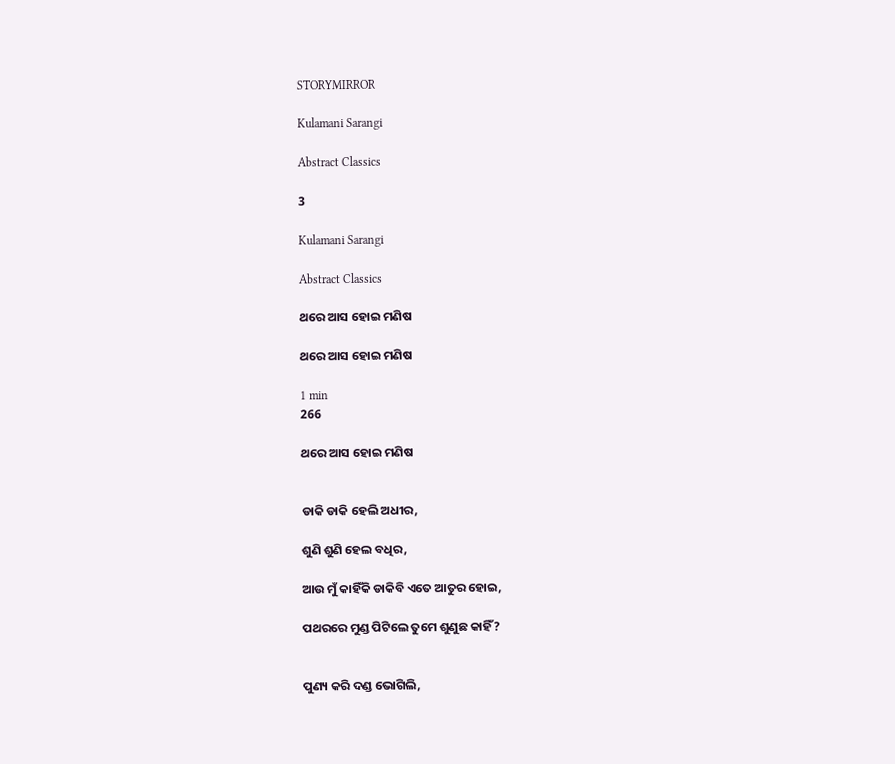STORYMIRROR

Kulamani Sarangi

Abstract Classics

3

Kulamani Sarangi

Abstract Classics

ଥରେ ଆସ ହୋଇ ମଣିଷ

ଥରେ ଆସ ହୋଇ ମଣିଷ

1 min
266

ଥରେ ଆସ ହୋଇ ମଣିଷ


ଡାକି ଡାକି ହେଲି ଅଧୀର,

ଶୁଣି ଶୁଣି ହେଲ ବଧିର,

ଆଉ ମୁଁ କାହିଁକି ଡାକିବି ଏତେ ଆତୁର ହୋଇ,

ପଥରରେ ମୁଣ୍ଡ ପିଟିଲେ ତୁମେ ଶୁଣୁଛ କାହିଁ?


ପୁଣ୍ୟ କରି ଦଣ୍ଡ ଭୋଗିଲି,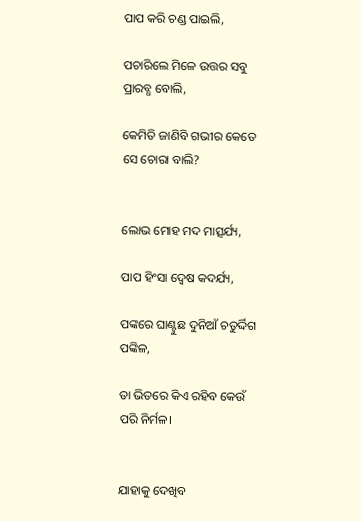ପାପ କରି ଚଣ୍ଡ ପାଇଲି,

ପଚାରିଲେ ମିଳେ ଉତ୍ତର ସବୁ ପ୍ରାରବ୍ଧ ବୋଲି,

କେମିତି ଜାଣିବି ଗଭୀର କେତେ ସେ ଚୋରା ବାଲି?


ଲୋଭ ମୋହ ମଦ ମାତ୍ସର୍ଯ୍ୟ,

ପାପ ହିଂସା ଦ୍ୱେଷ କଦର୍ଯ୍ୟ,

ପଙ୍କରେ ଘାଣ୍ଟୁଛ ଦୁନିଆଁ ଚତୁର୍ଦ୍ଦିଗ ପଙ୍କିଳ,

ତା ଭିତରେ କିଏ ରହିବ କେଉଁ ପରି ନିର୍ମଳ।


ଯାହାକୁ ଦେଖିବ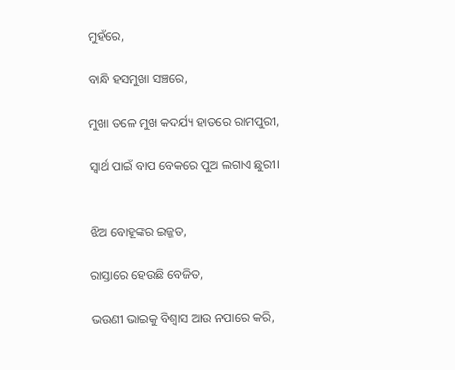ମୁହଁରେ,

ବାନ୍ଧି ହସମୁଖା ସଞ୍ଚରେ,

ମୁଖା ତଳେ ମୁଖ କଦର୍ଯ୍ୟ ହାତରେ ରାମପୁରୀ,

ସ୍ବାର୍ଥ ପାଇଁ ବାପ ବେକରେ ପୁଅ ଲଗାଏ ଛୁରୀ।


ଝିଅ ବୋହୂଙ୍କର ଇଜ୍ଜତ,

ରାସ୍ତାରେ ହେଉଛି ବେଜିତ,

ଭଉଣୀ ଭାଇକୁ ବିଶ୍ବାସ ଆଉ ନପାରେ କରି,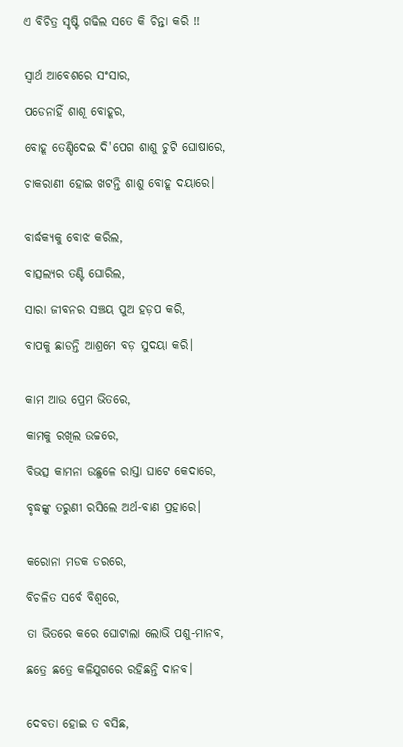ଏ ବିଚିତ୍ର ସୃଷ୍ଟି ଗଢିଲ ସତେ କି ଚିନ୍ତା କରି !!


ସ୍ବାର୍ଥ ଆବେଶରେ ସଂସାର,

ପଡେନାହିଁ ଶାଶୂ ବୋହୂର,

ବୋହୂ ତେଣ୍ଡିଦେଇ ଦି'ପେଗ ଶାଶୁ ଚୁଟି ଘୋଷାରେ,

ଚାକରାଣୀ ହୋଇ ଖଟନ୍ତି ଶାଶୁ ବୋହୂ ଦୟାରେ।


ବାର୍ଦ୍ଧକ୍ୟକୁ ବୋଝ କରିଲ,

ବାତ୍ସଲ୍ୟର ତଣ୍ଟି ଘୋରିଲ,

ସାରା ଜୀବନର ସଞ୍ଚୟ ପୁଅ ହଡ଼ପ କରି,

ବାପକୁ ଛାଡନ୍ତି ଆଶ୍ରମେ ବଡ଼ ସୁଦୟା କରି।


କାମ ଆଉ ପ୍ରେମ ଭିତରେ,

କାମକୁ ରଖିଲ ଉଚ୍ଚରେ,

ବିଭତ୍ସ କାମନା ଉଛୁଳେ ରାସ୍ତା ଘାଟେ କେଦାରେ,

ବୃଦ୍ଧଙ୍କୁ ତରୁଣୀ ରସିଲେ ଅର୍ଥ-ବାଣ ପ୍ରହାରେ।


କରୋନା ମଡକ ଡରରେ,

ବିଚଳିତ ସର୍ବେ ବିଶ୍ବରେ,

ତା ଭିତରେ କରେ ଘୋଟାଲା ଲୋଭି ପଶୁ-ମାନବ,

ଛତ୍ରେ ଛତ୍ରେ କଳିଯୁଗରେ ରହିଛନ୍ତି ଦାନବ।


ଦେବତା ହୋଇ ତ ବସିଛ,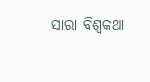ସାରା ବିଶ୍ବକଥା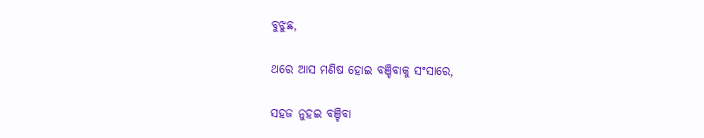ବୁଝୁଛ,

ଥରେ ଆସ ମଣିଷ ହୋଇ ବଞ୍ଚିବାକୁ ସଂସାରେ,

ସହଜ ନୁହଇ ବଞ୍ଚିବା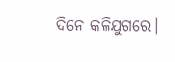ଦିନେ କଳିଯୁଗରେ।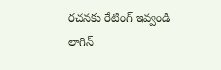రచనకు రేటింగ్ ఇవ్వండి
లాగిన్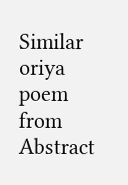Similar oriya poem from Abstract